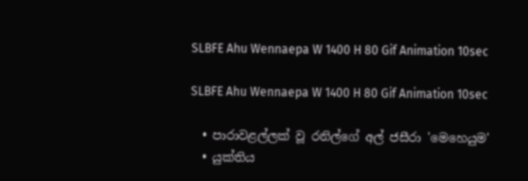SLBFE Ahu Wennaepa W 1400 H 80 Gif Animation 10sec

SLBFE Ahu Wennaepa W 1400 H 80 Gif Animation 10sec

  • පාරාවළල්ලක් වූ රනිල්ගේ අල් ජසීරා 'මෙහෙයුම'
  • යුක්තිය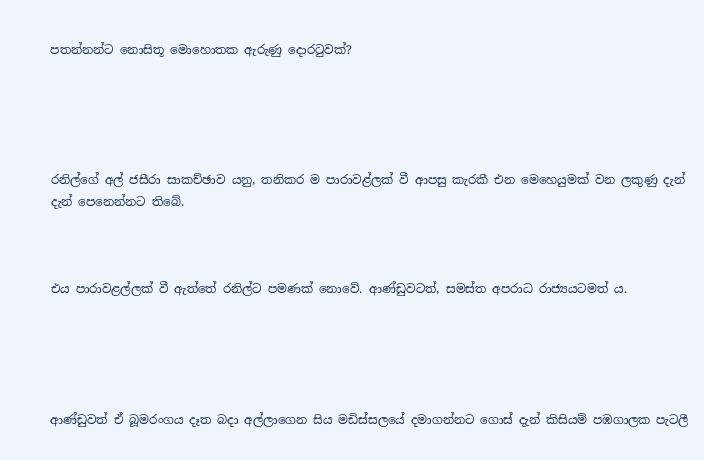පතන්නන්ට නොසිතූ මොහොතක ඇරුණු දොරටුවක්?





රනිල්ගේ අල් ජසීරා සාකච්ඡාව යනු, තනිකර ම පාරාවළ්ලක් වී ආපසු කැරකී එන මෙහෙයුමක් වන ලකුණු දැන් දැන් පෙනෙන්නට තිබේ.



එය පාරාවළල්ලක් වී ඇත්තේ රනිල්ට පමණක් නොවේ. ආණ්ඩුවටත්, සමස්ත අපරාධ රාජ්‍යයටමත් ය.





ආණ්ඩුවත් ඒ බූමරංගය දෑත බදා අල්ලාගෙන සිය මඩිස්සලයේ දමාගන්නට ගොස් දැන් කිසියම් පඹගාලක පැටලී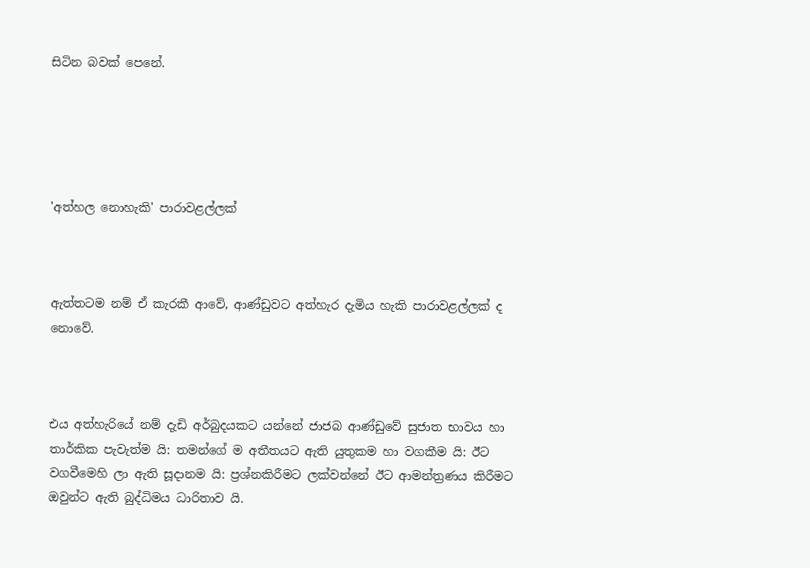සිටින බවක් පෙනේ.





'අත්හල නොහැකි' පාරාවළල්ලක්



ඇත්තටම නම් ඒ කැරකී ආවේ, ආණ්ඩුවට අත්හැර දැමිය හැකි පාරාවළල්ලක් ද නොවේ.



එය අත්හැරියේ නම් දැඩි අර්බුදයකට යන්නේ ජාජබ ආණ්ඩුවේ සුජාත භාවය හා තාර්කික පැවැත්ම යි: තමන්ගේ ම අතීතයට ඇති යුතුකම හා වගකීම යි: ඊට වගවීමෙහි ලා ඇති සූදානම යි: ප්‍රශ්නකිරීමට ලක්වන්නේ ඊට ආමන්ත්‍රණය කිරීමට ඔවුන්ට ඇති බුද්ධිමය ධාරිතාව යි.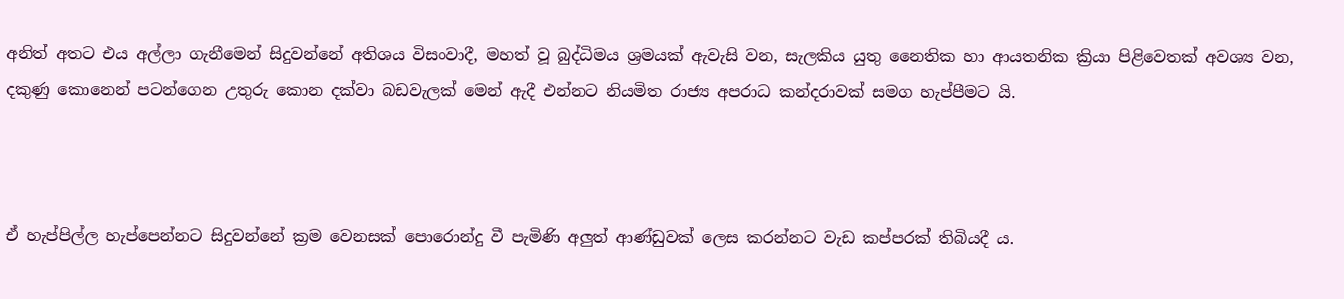අනිත් අතට එය අල්ලා ගැනීමෙන් සිදුවන්නේ අතිශය විසංවාදී, මහත් වූ බුද්ධිමය ශ්‍රමයක් ඇවැසි වන, සැලකිය යුතු නෛතික හා ආයතනික ක්‍රියා පිළිවෙතක් අවශ්‍ය වන, දකුණු කොනෙන් පටන්ගෙන උතුරු කොන දක්වා බඩවැලක් මෙන් ඇදී එන්නට නියමිත රාජ්‍ය අපරාධ කන්දරාවක් සමග හැප්පීමට යි.



ඒ හැප්පිල්ල හැප්පෙන්නට සිදුවන්නේ ක්‍රම වෙනසක් පොරොන්දු වී පැමිණි අලුත් ආණ්ඩුවක් ලෙස කරන්නට වැඩ කප්පරක් තිබියදී ය.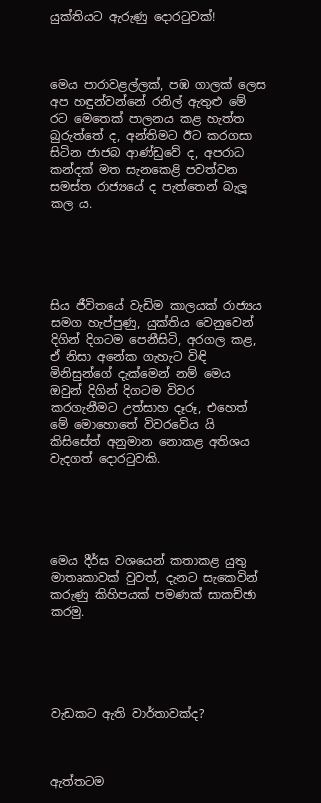යුක්තියට ඇරුණු දොරටුවක්!



මෙය පාරාවළල්ලක්, පඹ ගාලක් ලෙස අප හඳුන්වන්නේ රනිල් ඇතුළු මේ රට මෙතෙක් පාලනය කළ හැත්ත බුරුත්තේ ද, අන්තිමට ඊට කරගසා සිටින ජාජබ ආණ්ඩුවේ ද, අපරාධ කන්දක් මත සැනකෙළි පවත්වන සමස්ත රාජ්‍යයේ ද පැත්තෙන් බැලූ කල ය.





සිය ජීවිතයේ වැඩිම කාලයක් රාජ්‍යය සමග හැප්පුණු, යුක්තිය වෙනුවෙන් දිගින් දිගටම පෙනීසිටි, අරගල කළ, ඒ නිසා අනේක ගැහැට විඳි මිනිසුන්ගේ දැක්මෙන් නම් මෙය ඔවුන් දිගින් දිගටම විවර කරගැනීමට උත්සාහ දෑරූ, එහෙත් මේ මොහොතේ විවරවේය යි කිසිසේත් අනුමාන නොකළ අතිශය වැදගත් දොරටුවකි.





මෙය දීර්ඝ වශයෙන් කතාකළ යුතු මාතෘකාවක් වුවත්, දැනට සැකෙවින් කරුණු කිහිපයක් පමණක් සාකච්ඡා කරමු.





වැඩකට ඇති වාර්තාවක්ද?



ඇත්තටම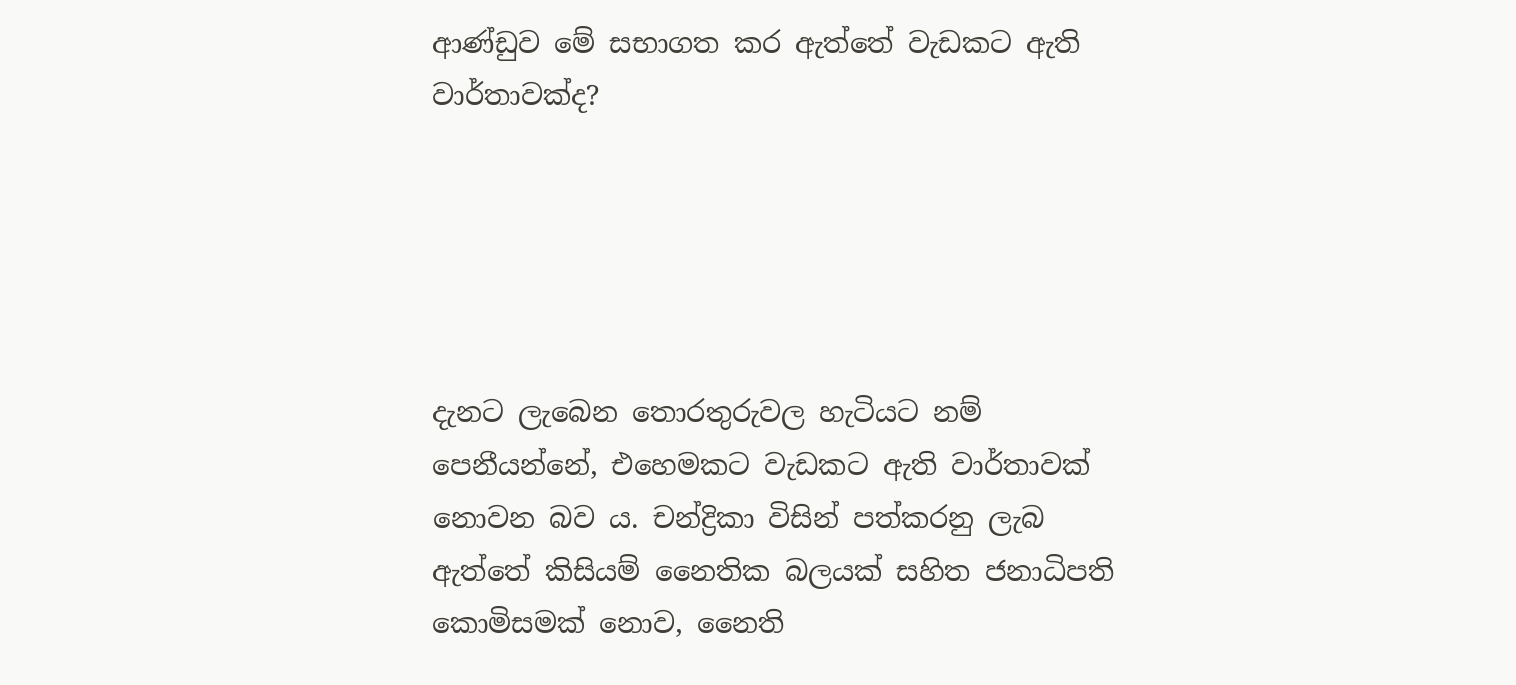ආණ්ඩුව මේ සභාගත කර ඇත්තේ වැඩකට ඇති වාර්තාවක්ද?





දැනට ලැබෙන තොරතුරුවල හැටියට නම් පෙනීයන්නේ, එහෙමකට වැඩකට ඇති වාර්තාවක් නොවන බව ය. චන්ද්‍රිකා විසින් පත්කරනු ලැබ ඇත්තේ කිසියම් නෛතික බලයක් සහිත ජනාධිපති කොමිසමක් නොව, නෛති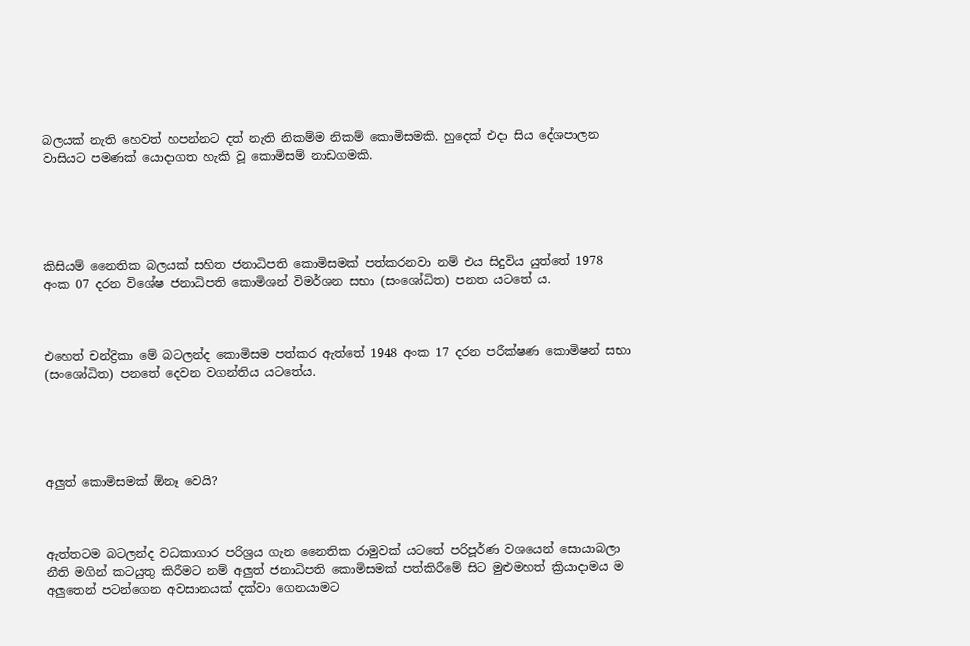බලයක් නැති හෙවත් හපන්නට දත් නැති නිකම්ම නිකම් කොමිසමකි. හුදෙක් එදා සිය දේශපාලන වාසියට පමණක් යොදාගත හැකි වූ කොමිසම් නාඩගමකි.





කිසියම් නෛතික බලයක් සහිත ජනාධිපති කොමිසමක් පත්කරනවා නම් එය සිදුවිය යුත්තේ 1978 අංක 07 දරන විශේෂ ජනාධිපති කොමිශන් විමර්ශන සභා (සංශෝධිත) පනත යටතේ ය.



එහෙත් චන්ද්‍රිකා මේ බටලන්ද කොමිසම පත්කර ඇත්තේ 1948 අංක 17 දරන පරීක්ෂණ කොමිෂන් සභා (සංශෝධිත) පනතේ දෙවන වගන්තිය යටතේය.





අලුත් කොමිසමක් ඕනෑ වෙයි?



ඇත්තටම බටලන්ද වධකාගාර පරිශ්‍රය ගැන නෛතික රාමුවක් යටතේ පරිපූර්ණ වශයෙන් සොයාබලා නීති මගින් කටයුතු කිරීමට නම් අලුත් ජනාධිපති කොමිසමක් පත්කිරීමේ සිට මුළුමහත් ක්‍රියාදාමය ම අලුතෙන් පටන්ගෙන අවසානයක් දක්වා ගෙනයාමට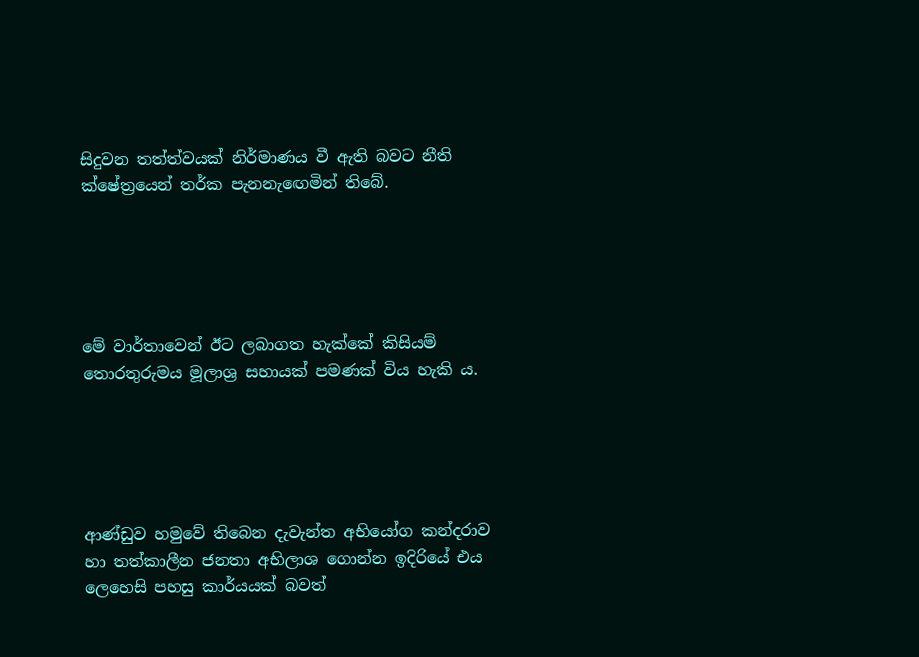සිදුවන තත්ත්වයක් නිර්මාණය වී ඇති බවට නීති ක්ෂේත්‍රයෙන් තර්ක පැනනැඟෙමින් තිබේ.





මේ වාර්තාවෙන් ඊට ලබාගත හැක්කේ කිසියම් තොරතුරුමය මූලාශ්‍ර සහායක් පමණක් විය හැකි ය.





ආණ්ඩුව හමුවේ තිබෙන දැවැන්ත අභියෝග කන්දරාව හා තත්කාලීන ජනතා අභිලාශ ගොන්න ඉදිරියේ එය ලෙහෙසි පහසු කාර්යයක් බවත්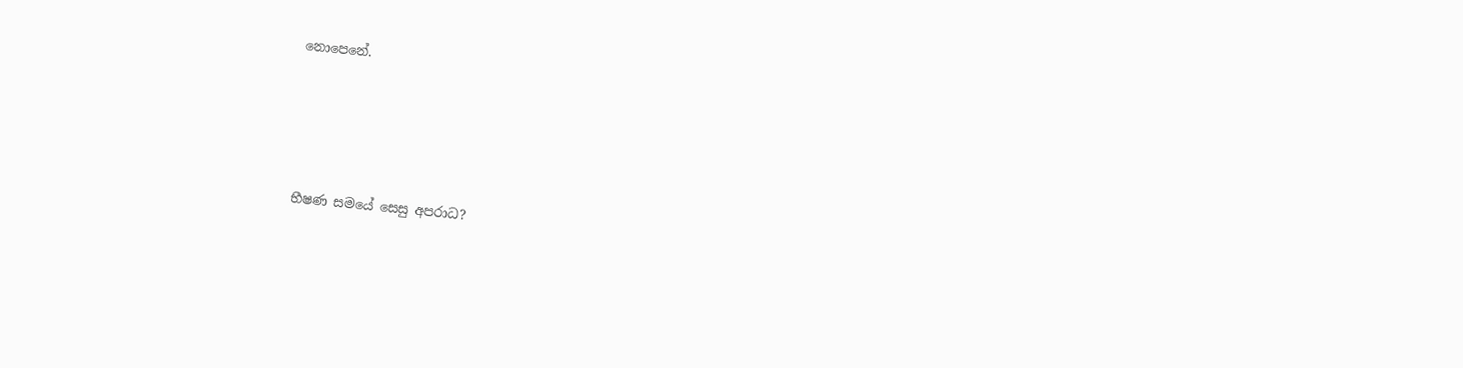නොපෙනේ.





භීෂණ සමයේ සෙසු අපරාධ?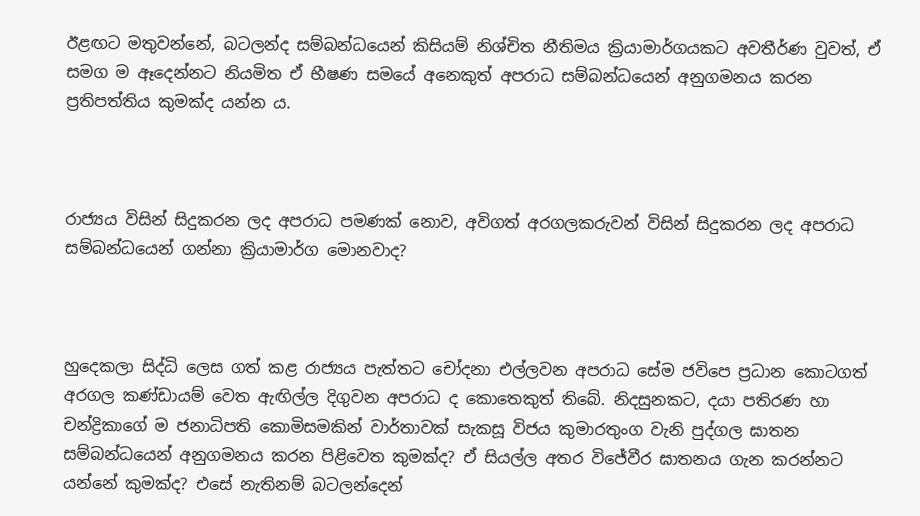ඊළඟට මතුවන්නේ, බටලන්ද සම්බන්ධයෙන් කිසියම් නිශ්චිත නීතිමය ක්‍රියාමාර්ගයකට අවතීර්ණ වුවත්, ඒ සමග ම ඈදෙන්නට නියමිත ඒ භීෂණ සමයේ අනෙකුත් අපරාධ සම්බන්ධයෙන් අනුගමනය කරන ප්‍රතිපත්තිය කුමක්ද යන්න ය.



රාජ්‍යය විසින් සිදුකරන ලද අපරාධ පමණක් නොව, අවිගත් අරගලකරුවන් විසින් සිදුකරන ලද අපරාධ සම්බන්ධයෙන් ගන්නා ක්‍රියාමාර්ග මොනවාද?



හුදෙකලා සිද්ධි ලෙස ගත් කළ රාජ්‍යය පැත්තට චෝදනා එල්ලවන අපරාධ සේම ජවිපෙ ප්‍රධාන කොටගත් අරගල කණ්ඩායම් වෙත ඇඟිල්ල දිගුවන අපරාධ ද කොතෙකුත් තිබේ. නිදසුනකට, දයා පතිරණ හා චන්ද්‍රිකාගේ ම ජනාධිපති කොමිසමකින් වාර්තාවක් සැකසූ විජය කුමාරතුංග වැනි පුද්ගල ඝාතන සම්බන්ධයෙන් අනුගමනය කරන පිළිවෙත කුමක්ද? ඒ සියල්ල අතර විජේවීර ඝාතනය ගැන කරන්නට යන්නේ කුමක්ද? එසේ නැතිනම් බටලන්දෙන්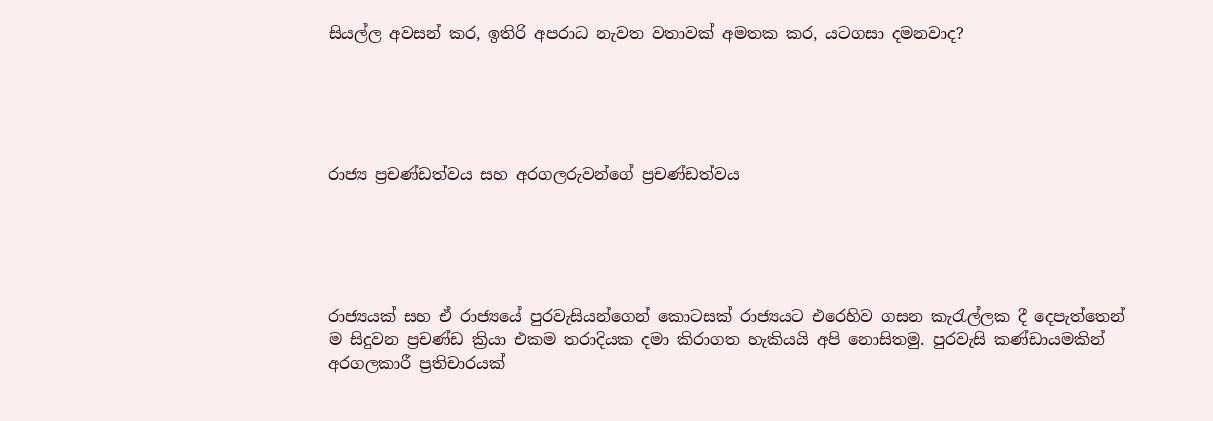සියල්ල අවසන් කර, ඉතිරි අපරාධ නැවත වතාවක් අමතක කර, යටගසා දමනවාද?





රාජ්‍ය ප්‍රචණ්ඩත්වය සහ අරගලරුවන්ගේ ප්‍රචණ්ඩත්වය





රාජ්‍යයක් සහ ඒ රාජ්‍යයේ පුරවැසියන්ගෙන් කොටසක් රාජ්‍යයට එරෙහිව ගසන කැරැල්ලක දී දෙපැත්තෙන් ම සිදුවන ප්‍රචණ්ඩ ක්‍රියා එකම තරාදියක දමා කිරාගත හැකියයි අපි නොසිතමු. පුරවැසි කණ්ඩායමකින් අරගලකාරී ප්‍රතිචාරයක්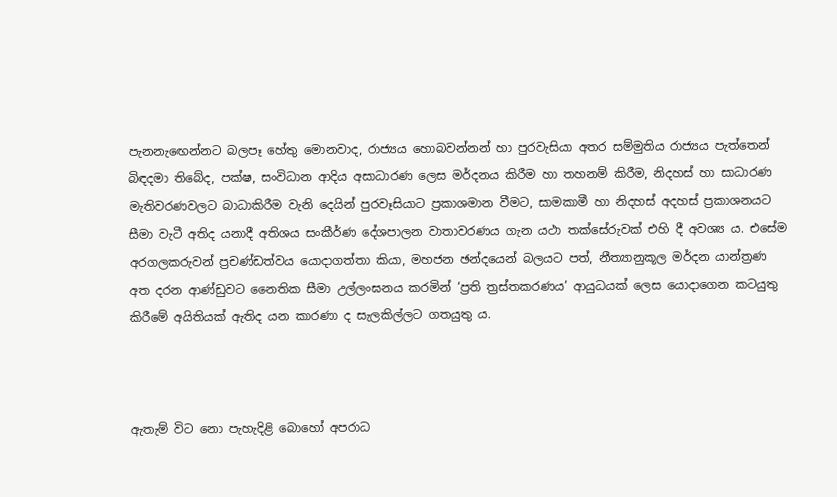පැනනැඟෙන්නට බලපෑ හේතු මොනවාද, රාජ්‍යය හොබවන්නන් හා පුරවැසියා අතර සම්මුතිය රාජ්‍යය පැත්තෙන් බිඳදමා තිබේද, පක්ෂ, සංවිධාන ආදිය අසාධාරණ ලෙස මර්දනය කිරීම හා තහනම් කිරීම, නිදහස් හා සාධාරණ මැතිවරණවලට බාධාකිරීම වැනි දෙයින් පුරවෑසියාට ප්‍රකාශමාන වීමට, සාමකාමී හා නිදහස් අදහස් ප්‍රකාශනයට සීමා වැටී අතිද යනාදී අතිශය සංකීර්ණ දේශපාලන වාතාවරණය ගැන යථා තක්සේරුවක් එහි දී අවශ්‍ය ය. එසේම අරගලකරුවන් ප්‍රචණ්ඩත්වය යොදාගත්තා කියා, මහජන ඡන්දයෙන් බලයට පත්, නීත්‍යානුකූල මර්දන යාන්ත්‍රණ අත දරන ආණ්ඩුවට නෛතික සීමා උල්ලංඝනය කරමින් ‘ප්‍රති ත්‍රස්තකරණය’ ආයුධයක් ලෙස යොදාගෙන කටයුතු කිරීමේ අයිතියක් ඇතිද යන කාරණා ද සැලකිල්ලට ගතයුතු ය.



ඇතැම් විට නො පැහැදිළි බොහෝ අපරාධ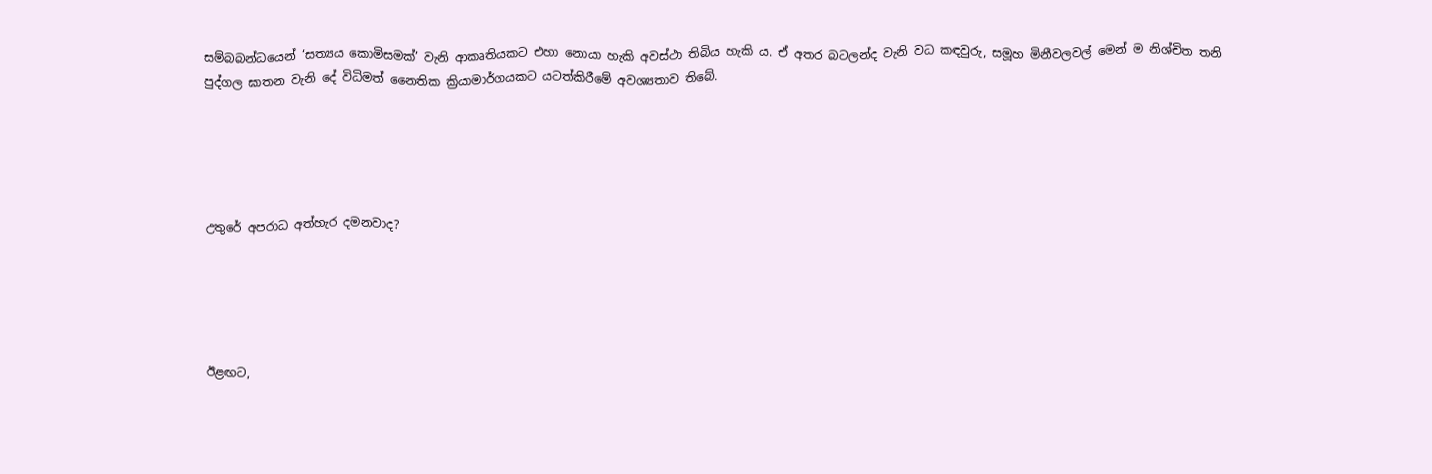සම්බබන්ධයෙන් ‘සත්‍යය කොමිසමක්’ වැනි ආකෘතියකට එහා නොයා හැකි අවස්ථා තිබිය හැකි ය. ඒ අතර බටලන්ද වැනි වධ කඳවුරු, සමූහ මිනීවලවල් මෙන් ම නිශ්චිත තනි පුද්ගල ඝාතන වැනි දේ විධිමත් නෛතික ක්‍රියාමාර්ගයකට යටත්කිරීමේ අවශ්‍යතාව තිබේ.





උතුරේ අපරාධ අත්හැර දමනවාද?





ඊළඟට,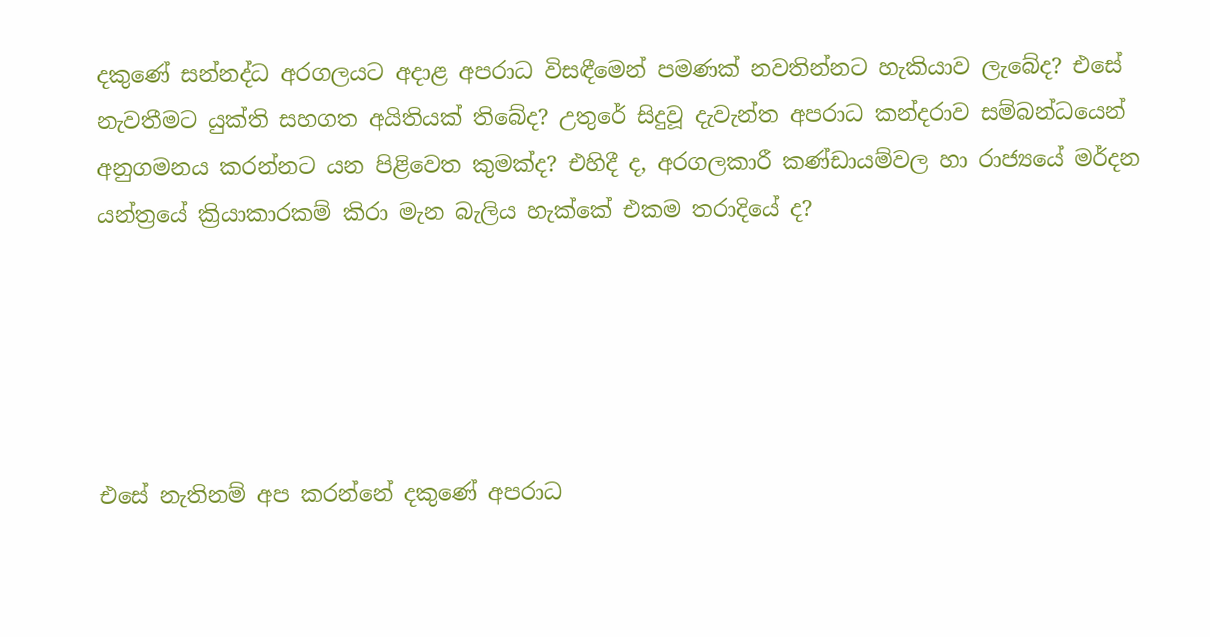දකුණේ සන්නද්ධ අරගලයට අදාළ අපරාධ විසඳීමෙන් පමණක් නවතින්නට හැකියාව ලැබේද? එසේ නැවතීමට යුක්ති සහගත අයිතියක් තිබේද? උතුරේ සිදුවූ දැවැන්ත අපරාධ කන්දරාව සම්බන්ධයෙන් අනුගමනය කරන්නට යන පිළිවෙත කුමක්ද? එහිදී ද, අරගලකාරී කණ්ඩායම්වල හා රාජ්‍යයේ මර්දන යන්ත්‍රයේ ක්‍රියාකාරකම් කිරා මැන බැලිය හැක්කේ එකම තරාදියේ ද?





එසේ නැතිනම් අප කරන්නේ දකුණේ අපරාධ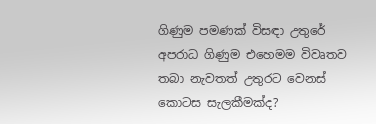ගිණුම පමණක් විසඳා උතුරේ අපරාධ ගිණුම එහෙමම විවෘතව තබා නැවතත් උතුරට වෙනස් කොටස සැලකීමක්ද?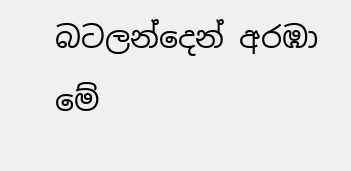බටලන්දෙන් අරඹා මේ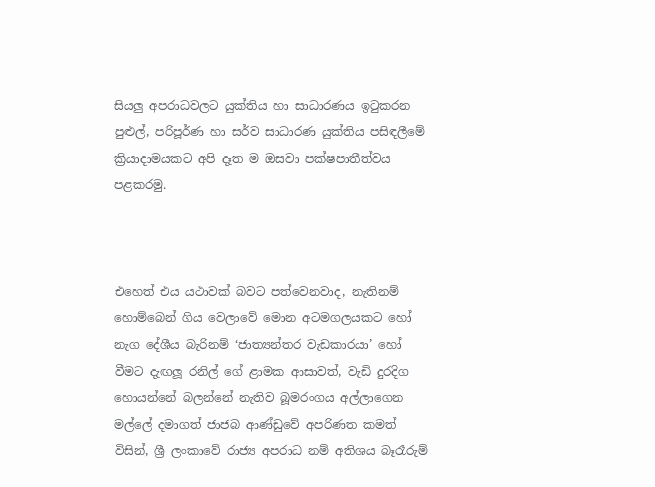සියලු අපරාධවලට යුක්තිය හා සාධාරණය ඉටුකරන පුළුල්, පරිපූර්ණ හා සර්ව සාධාරණ යුක්තිය පසිඳලීමේ ක්‍රියාදාමයකට අපි දෑත ම ඔසවා පක්ෂපාතීත්වය පළකරමු.



එහෙත් එය යථාවක් බවට පත්වෙනවාද, නැතිනම් හොම්බෙන් ගිය වෙලාවේ මොන අටමගලයකට හෝ නැග දේශීය බැරිනම් ‘ජාත්‍යන්තර වැඩකාරයා’ හෝ වීමට දැඟලූ රනිල් ගේ ළාමක ආසාවත්, වැඩි දුරදිග හොයන්නේ බලන්නේ නැතිව බූමරංගය අල්ලාගෙන මල්ලේ දමාගත් ජාජබ ආණ්ඩුවේ අපරිණත කමත් විසින්, ශ්‍රී ලංකාවේ රාජ්‍ය අපරාධ නම් අතිශය බෑරෑරුම්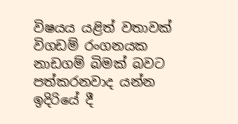විෂයය යළිත් වතාවක් විගඩම් රංගනයක නාඩගම් බිමක් බවට පත්කරනවාද යන්න ඉදිරියේ දී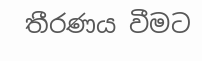තීරණය වීමට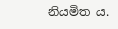නියමිත ය‍.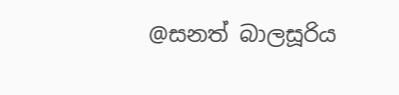@සනත් බාලසූරිය